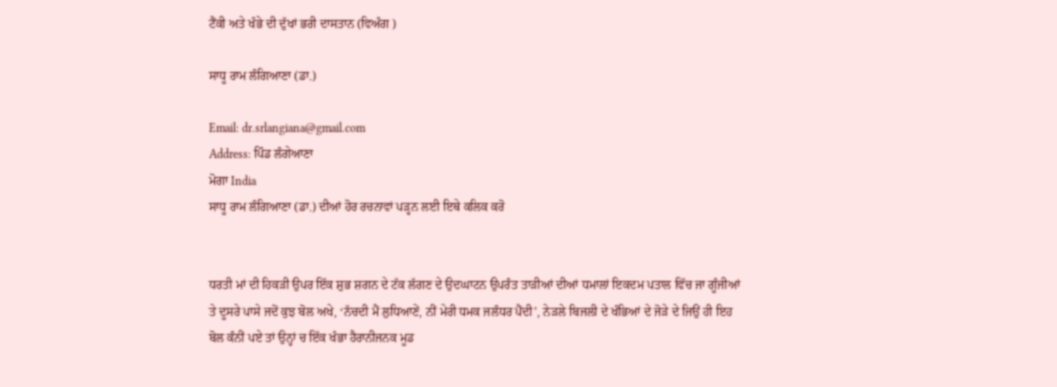ਟੈਂਕੀ ਅਤੇ ਖੰਭੇ ਦੀ ਦੁੱਖਾਂ ਭਰੀ ਦਾਸਤਾਨ (ਵਿਅੰਗ )

ਸਾਧੂ ਰਾਮ ਲੰਗਿਆਣਾ (ਡਾ.)

Email: dr.srlangiana@gmail.com
Address: ਪਿੰਡ ਲੰਗੇਆਣਾ
ਮੋਗਾ India
ਸਾਧੂ ਰਾਮ ਲੰਗਿਆਣਾ (ਡਾ.) ਦੀਆਂ ਹੋਰ ਰਚਨਾਵਾਂ ਪੜ੍ਹਨ ਲਈ ਇਥੇ ਕਲਿਕ ਕਰੋ


ਧਰਤੀ ਮਾਂ ਦੀ ਹਿਕੜੀ ਉਪਰ ਇੱਕ ਸ਼ੁਭ ਸ਼ਗਨ ਦੇ ਟੱਕ ਲੱਗਣ ਦੇ ਉਦਘਾਟਨ ਉਪਰੰਤ ਤਾੜੀਆਂ ਦੀਆਂ ਧਮਾਲਾਂ ਇਕਦਮ ਪਤਾਲ ਵਿੱਚ ਜਾ ਗੂੰਜੀਆਂ ਤੇ ਦੂਸਰੇ ਪਾਸੇ ਜਦੋਂ ਕੁਝ ਬੋਲ ਅਖੇ, ‘ਨੱਚਦੀ ਮੈਂ ਲੁਧਿਆਣੇਂ, ਨੀਂ ਮੇਰੀ ਧਮਕ ਜਲੰਧਰ ਪੈਂਦੀ’, ਨੇੜਲੇ ਬਿਜਲੀ ਦੇ ਖੰਭਿਆਂ ਦੇ ਜੋੜੇ ਦੇ ਜਿਉਂ ਹੀ ਇਹ ਬੋਲ ਕੰਨੀਂ ਪਏ ਤਾਂ ਉਨ੍ਹਾਂ ਚ ਇੱਕ ਖੰਭਾ ਹੈਰਾਨੀਜਨਕ ਮੂਡ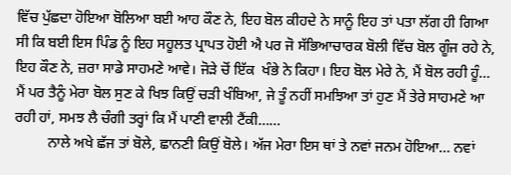ਵਿੱਚ ਪੁੱਛਦਾ ਹੋਇਆ ਬੋਲਿਆ ਬਈ ਆਹ ਕੌਣ ਨੇ, ਇਹ ਬੋਲ ਕੀਹਦੇ ਨੇ ਸਾਨੂੰ ਇਹ ਤਾਂ ਪਤਾ ਲੱਗ ਹੀ ਗਿਆ ਸੀ ਕਿ ਬਈ ਇਸ ਪਿੰਡ ਨੂੰ ਇਹ ਸਹੂਲਤ ਪ੍ਰਾਪਤ ਹੋਈ ਐ ਪਰ ਜੋ ਸੱਭਿਆਚਾਰਕ ਬੋਲੀ ਵਿੱਚ ਬੋਲ ਗੂੰਜ ਰਹੇ ਨੇ, ਇਹ ਕੌਣ ਨੇ, ਜ਼ਰਾ ਸਾਡੇ ਸਾਹਮਣੇ ਆਵੇ। ਜੋੜੇ ਚੋਂ ਇੱਕ  ਖੰਭੇ ਨੇ ਕਿਹਾ। ਇਹ ਬੋਲ ਮੇਰੇ ਨੇ, ਮੈਂ ਬੋਲ ਰਹੀ ਹੂੰ… ਮੈਂ ਪਰ ਤੈਨੂੰ ਮੇਰਾ ਬੋਲ ਸੁਣ ਕੇ ਖਿਝ ਕਿਉਂ ਚੜੀ ਖੰਬਿਆ, ਜੇ ਤੂੰ ਨਹੀਂ ਸਮਝਿਆ ਤਾਂ ਹੁਣ ਮੈਂ ਤੇਰੇ ਸਾਹਮਣੇ ਆ ਰਹੀ ਹਾਂ, ਸਮਝ ਲੈ ਚੰਗੀ ਤਰ੍ਹਾਂ ਕਿ ਮੈਂ ਪਾਣੀ ਵਾਲੀ ਟੈਂਕੀ……
         ਨਾਲੇ ਅਖੇ ਛੱਜ ਤਾਂ ਬੋਲੇ, ਛਾਨਣੀ ਕਿਉਂ ਬੋਲੇ। ਅੱਜ ਮੇਰਾ ਇਸ ਥਾਂ ਤੇ ਨਵਾਂ ਜਨਮ ਹੋਇਆ… ਨਵਾਂ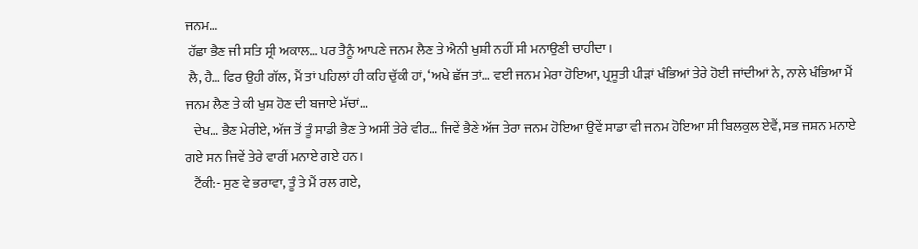ਜਨਮ…
 ਹੱਛਾ ਭੈਣ ਜੀ ਸਤਿ ਸ੍ਰੀ ਅਕਾਲ… ਪਰ ਤੈਨੂੰ ਆਪਣੇ ਜਨਮ ਲੈਣ ਤੇ ਐਨੀ ਖੁਸ਼ੀ ਨਹੀਂ ਸੀ ਮਨਾਉਣੀ ਚਾਹੀਦਾ।
 ਲੈ, ਹੈ… ਫਿਰ ਉਹੀ ਗੱਲ, ਮੈਂ ਤਾਂ ਪਹਿਲਾਂ ਹੀ ਕਹਿ ਚੁੱਕੀ ਹਾਂ, ‘ਅਖੇ ਛੱਜ ਤਾਂ… ਵਈ ਜਨਮ ਮੇਰਾ ਹੋਇਆ, ਪ੍ਰਸੂਤੀ ਪੀੜਾਂ ਖੰਭਿਆਂ ਤੇਰੇ ਹੋਈ ਜਾਂਦੀਆਂ ਨੇ, ਨਾਲੇ ਖੰਭਿਆ ਮੈਂ ਜਨਮ ਲੈਣ ਤੇ ਕੀ ਖੁਸ਼ ਹੋਣ ਦੀ ਬਜਾਏ ਮੱਚਾਂ…
   ਦੇਖ… ਭੈਣ ਮੇਰੀਏ, ਅੱਜ ਤੋਂ ਤੂੰ ਸਾਡੀ ਭੈਣ ਤੇ ਅਸੀਂ ਤੇਰੇ ਵੀਰ… ਜਿਵੇਂ ਭੈਣੇ ਅੱਜ ਤੇਰਾ ਜਨਮ ਹੋਇਆ ਉਵੇਂ ਸਾਡਾ ਵੀ ਜਨਮ ਹੋਇਆ ਸੀ ਬਿਲਕੁਲ ਏਵੈਂ, ਸਭ ਜਸ਼ਨ ਮਨਾਏ ਗਏ ਸਨ ਜਿਵੇਂ ਤੇਰੇ ਵਾਰੀਂ ਮਨਾਏ ਗਏ ਹਨ।
   ਟੈਂਕੀ:- ਸੁਣ ਵੇ ਭਰਾਵਾ, ਤੂੰ ਤੇ ਮੈਂ ਰਲ ਗਏ,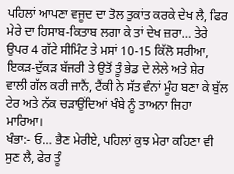ਪਹਿਲਾਂ ਆਪਣਾ ਵਜੂਦ ਦਾ ਤੋਲ ਤੁਕਾਂਤ ਕਰਕੇ ਦੇਖ ਲੈ, ਫਿਰ ਮੇਰੇ ਦਾ ਹਿਸਾਬ-ਕਿਤਾਬ ਲਗਾ ਕੇ ਤਾਂ ਦੇਖ ਜ਼ਰਾ… ਤੇਰੇ ਉਪਰ 4 ਗੱਟੇ ਸੀਮਿੰਟ ਤੇ ਮਸਾਂ 10-15 ਕਿੱਲੋ ਸਰੀਆ, ਇਕੜ-ਦੁੱਕੜ ਬੱਜਰੀ ਤੇ ਉਤੋਂ ਤੂੰ ਭੇਡ ਦੇ ਲੇਲੇ ਅਤੇ ਸ਼ੇਰ ਵਾਲੀ ਗੱਲ ਕਰੀ ਜਾਨੈਂ, ਟੈਂਕੀ ਨੇ ਸੱਤ ਵੰਨਾਂ ਮੂੰਹ ਬਣਾ ਕੇ ਬੁੱਲ ਟੇਰ ਅਤੇ ਨੱਕ ਚੜਾਉਂਦਿਆਂ ਖੰਬੇ ਨੂੰ ਤਾਅਨਾ ਜਿਹਾ ਮਾਰਿਆ।
ਖੰਭਾ:- ਓ… ਭੈਣ ਮੇਰੀਏ, ਪਹਿਲਾਂ ਕੁਝ ਮੇਰਾ ਕਹਿਣਾ ਵੀ ਸੁਣ ਲੈ, ਫੇਰ ਤੂੰ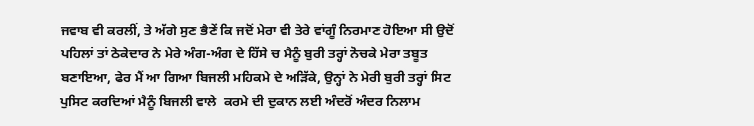ਜਵਾਬ ਵੀ ਕਰਲੀਂ, ਤੇ ਅੱਗੇ ਸੁਣ ਭੈਣੇਂ ਕਿ ਜਦੋਂ ਮੇਰਾ ਵੀ ਤੇਰੇ ਵਾਂਗੂੰ ਨਿਰਮਾਣ ਹੋਇਆ ਸੀ ਉਦੋਂ ਪਹਿਲਾਂ ਤਾਂ ਠੇਕੇਦਾਰ ਨੇ ਮੇਰੇ ਅੰਗ-ਅੰਗ ਦੇ ਹਿੱਸੇ ਚ ਮੈਨੂੰ ਬੁਰੀ ਤਰ੍ਹਾਂ ਨੋਚਕੇ ਮੇਰਾ ਤਬੂਤ ਬਣਾਇਆ, ਫੇਰ ਮੈਂ ਆ ਗਿਆ ਬਿਜਲੀ ਮਹਿਕਮੇ ਦੇ ਅੜਿੱਕੇ, ਉਨ੍ਹਾਂ ਨੇ ਮੇਰੀ ਬੁਰੀ ਤਰ੍ਹਾਂ ਸਿਟ ਪੁਸਿਟ ਕਰਦਿਆਂ ਮੈਨੂੰ ਬਿਜਲੀ ਵਾਲੇ  ਕਰਮੇ ਦੀ ਦੁਕਾਨ ਲਈ ਅੰਦਰੋਂ ਅੰਦਰ ਨਿਲਾਮ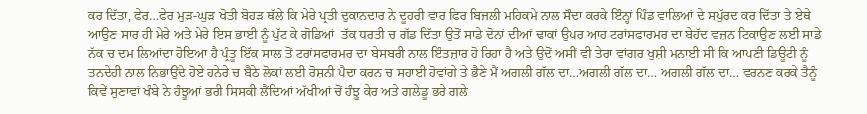ਕਰ ਦਿੱਤਾ, ਫੇਰ…ਫੇਰ ਮੁੜ-ਘੁੜ ਖੋਤੀ ਬੋਹੜ ਥੱਲੇ ਕਿ ਮੇਰੇ ਪ੍ਰਤੀ ਦੁਕਾਨਦਾਰ ਨੇ ਦੂਹਰੀ ਵਾਰ ਫਿਰ ਬਿਜਲੀ ਮਹਿਕਮੇ ਨਾਲ ਸੌਦਾ ਕਰਕੇ ਇੰਨ੍ਹਾਂ ਪਿੰਡ ਵਾਲਿਆਂ ਦੇ ਸਪੁੱਰਦ ਕਰ ਦਿੱਤਾ ਤੇ ਏਥੇ ਆਉਣ ਸਾਰ ਹੀ ਮੇਰੇ ਅਤੇ ਮੇਰੇ ਇਸ ਭਾਈ ਨੂੰ ਪੁੱਟ ਕੇ ਗੋਡਿਆਂ  ਤੱਕ ਧਰਤੀ ਚ ਗੱਡ ਦਿੱਤਾ ਉਤੋਂ ਸਾਡੇ ਦੋਨਾਂ ਦੀਆਂ ਢਾਕਾਂ ਉਪਰ ਆਹ ਟਰਾਂਸਫਾਰਮਰ ਦਾ ਬੇਹੱਦ ਵਜ਼ਨ ਟਿਕਾਉਣ ਲਈ ਸਾਡੇ ਨੱਕ ਚ ਦਮ ਲਿਆਂਦਾ ਹੋਇਆ ਹੈ ਪ੍ਰੰਤੂ ਇੱਕ ਸਾਲ ਤੋਂ ਟਰਾਂਸਫਾਰਮਰ ਦਾ ਬੇਸਬਰੀ ਨਾਲ ਇੰਤਜ਼ਾਰ ਹੋ ਰਿਹਾ ਹੈ ਅਤੇ ਉਦੋਂ ਅਸੀਂ ਵੀ ਤੇਰਾ ਵਾਂਗਰ ਖੁਸ਼ੀ ਮਨਾਈ ਸੀ ਕਿ ਆਪਣੀ ਡਿਊਟੀ ਨੂੰ ਤਨਦੇਹੀ ਨਾਲ ਨਿਭਾਉਂਦੇ ਹੋਏ ਹਨੇਰੇ ਚ ਬੈਠੇ ਲੋਕਾਂ ਲਈ ਰੋਸ਼ਨੀ ਪੈਦਾ ਕਰਨ ਚ ਸਹਾਈ ਹੋਵਾਂਗੇ ਤੇ ਭੈਣੇ ਮੈਂ ਅਗਲੀ ਗੱਲ ਦਾ…ਅਗਲੀ ਗੱਲ ਦਾ… ਅਗਲੀ ਗੱਲ ਦਾ… ਵਰਨਣ ਕਰਕੇ ਤੈਨੂੰ ਕਿਵੇਂ ਸੁਣਾਵਾਂ ਖੰਬੇ ਨੇ ਹੰਝੂਆਂ ਭਰੀ ਸਿਸਕੀ ਲੈਂਦਿਆਂ ਅੱਖੀਆਂ ਚੋਂ ਹੰਝੂ ਕੇਰ ਅਤੇ ਗਲੇਡੂ ਭਰੇ ਗਲੇ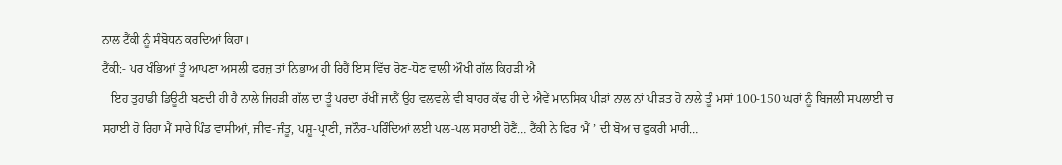ਨਾਲ ਟੈਂਕੀ ਨੂੰ ਸੰਬੋਧਨ ਕਰਦਿਆਂ ਕਿਹਾ।
ਟੈਂਕੀ:- ਪਰ ਖੰਭਿਆਂ ਤੂੰ ਆਪਣਾ ਅਸਲੀ ਫਰਜ਼ ਤਾਂ ਨਿਭਾਅ ਹੀ ਰਿਹੈਂ ਇਸ ਵਿੱਚ ਰੋਣ-ਧੋਣ ਵਾਲੀ ਔਖੀ ਗੱਲ ਕਿਹੜੀ ਐ
   ਇਹ ਤੁਹਾਡੀ ਡਿਊਟੀ ਬਣਦੀ ਹੀ ਹੈ ਨਾਲੇ ਜਿਹੜੀ ਗੱਲ ਦਾ ਤੂੰ ਪਰਦਾ ਰੱਖੀਂ ਜਾਨੈਂ ਉਹ ਵਲਵਲੇ ਵੀ ਬਾਹਰ ਕੱਢ ਹੀ ਦੇ ਐਵੇਂ ਮਾਨਸਿਕ ਪੀੜਾਂ ਨਾਲ ਨਾਂ ਪੀੜਤ ਹੋ ਨਾਲੇ ਤੂੰ ਮਸਾਂ 100-150 ਘਰਾਂ ਨੂੰ ਬਿਜਲੀ ਸਪਲਾਈ ਚ ਸਹਾਈ ਹੋ ਰਿਹਾ ਮੈਂ ਸਾਰੇ ਪਿੰਡ ਵਾਸੀਆਂ, ਜੀਵ-ਜੰਤੂ, ਪਸ਼ੂ-ਪ੍ਰਾਣੀ, ਜਨੌਰ-ਪਰਿੰਦਿਆਂ ਲਈ ਪਲ-ਪਲ ਸਹਾਈ ਹੋਣੈਂ… ਟੈਂਕੀ ਨੇ ਫਿਰ ‘ਮੈਂ ’ ਦੀ ਬੋਅ ਚ ਫੁਕਰੀ ਮਾਰੀ…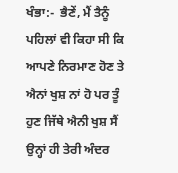ਖੰਭਾ:-  ਭੈਣੇਂ, ਮੈਂ ਤੈਨੂੰ ਪਹਿਲਾਂ ਵੀ ਕਿਹਾ ਸੀ ਕਿ ਆਪਣੇ ਨਿਰਮਾਣ ਹੋਣ ਤੇ ਐਨਾਂ ਖੁਸ਼ ਨਾਂ ਹੋ ਪਰ ਤੂੰ ਹੁਣ ਜਿੱਥੇ ਐਨੀ ਖੁਸ਼ ਸੈਂ ਉਨ੍ਹਾਂ ਹੀ ਤੇਰੀ ਅੰਦਰ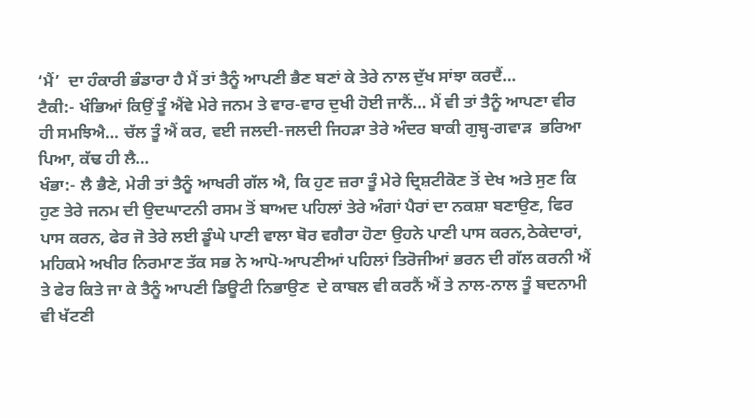‘ਮੈਂ’  ਦਾ ਹੰਕਾਰੀ ਭੰਡਾਰਾ ਹੈ ਮੈਂ ਤਾਂ ਤੈਨੂੰ ਆਪਣੀ ਭੈਣ ਬਣਾਂ ਕੇ ਤੇਰੇ ਨਾਲ ਦੁੱਖ ਸਾਂਝਾ ਕਰਦੈਂ…
ਟੈਕੀ:- ਖੰਭਿਆਂ ਕਿਉਂ ਤੂੰ ਐਂਵੇ ਮੇਰੇ ਜਨਮ ਤੇ ਵਾਰ-ਵਾਰ ਦੁਖੀ ਹੋਈ ਜਾਨੈਂ… ਮੈਂ ਵੀ ਤਾਂ ਤੈਨੂੰ ਆਪਣਾ ਵੀਰ ਹੀ ਸਮਝਿਐ… ਚੱਲ ਤੂੰ ਐਂ ਕਰ, ਵਈ ਜਲਦੀ-ਜਲਦੀ ਜਿਹੜਾ ਤੇਰੇ ਅੰਦਰ ਬਾਕੀ ਗੁਬ੍ਹ-ਗਵਾੜ  ਭਰਿਆ ਪਿਆ, ਕੱਢ ਹੀ ਲੈ…
ਖੰਭਾ:- ਲੈ ਭੈਣੇ, ਮੇਰੀ ਤਾਂ ਤੈਨੂੰ ਆਖਰੀ ਗੱਲ ਐ, ਕਿ ਹੁਣ ਜ਼ਰਾ ਤੂੰ ਮੇਰੇ ਦ੍ਰਿਸ਼ਟੀਕੋਣ ਤੋਂ ਦੇਖ ਅਤੇ ਸੁਣ ਕਿ ਹੁਣ ਤੇਰੇ ਜਨਮ ਦੀ ਉਦਘਾਟਨੀ ਰਸਮ ਤੋਂ ਬਾਅਦ ਪਹਿਲਾਂ ਤੇਰੇ ਅੰਗਾਂ ਪੈਰਾਂ ਦਾ ਨਕਸ਼ਾ ਬਣਾਉਣ, ਫਿਰ ਪਾਸ ਕਰਨ, ਫੇਰ ਜੋ ਤੇਰੇ ਲਈ ਡੂੰਘੇ ਪਾਣੀ ਵਾਲਾ ਬੋਰ ਵਗੈਰਾ ਹੋਣਾ ਉਹਨੇ ਪਾਣੀ ਪਾਸ ਕਰਨ,ਠੇਕੇਦਾਰਾਂ, ਮਹਿਕਮੇ ਅਖੀਰ ਨਿਰਮਾਣ ਤੱਕ ਸਭ ਨੇ ਆਪੋ-ਆਪਣੀਆਂ ਪਹਿਲਾਂ ਤਿਰੋਜੀਆਂ ਭਰਨ ਦੀ ਗੱਲ ਕਰਨੀ ਐਂ ਤੇ ਫੇਰ ਕਿਤੇ ਜਾ ਕੇ ਤੈਨੂੰ ਆਪਣੀ ਡਿਊਟੀ ਨਿਭਾਉਣ  ਦੇ ਕਾਬਲ ਵੀ ਕਰਨੈਂ ਐਂ ਤੇ ਨਾਲ-ਨਾਲ ਤੂੰ ਬਦਨਾਮੀ ਵੀ ਖੱਟਣੀ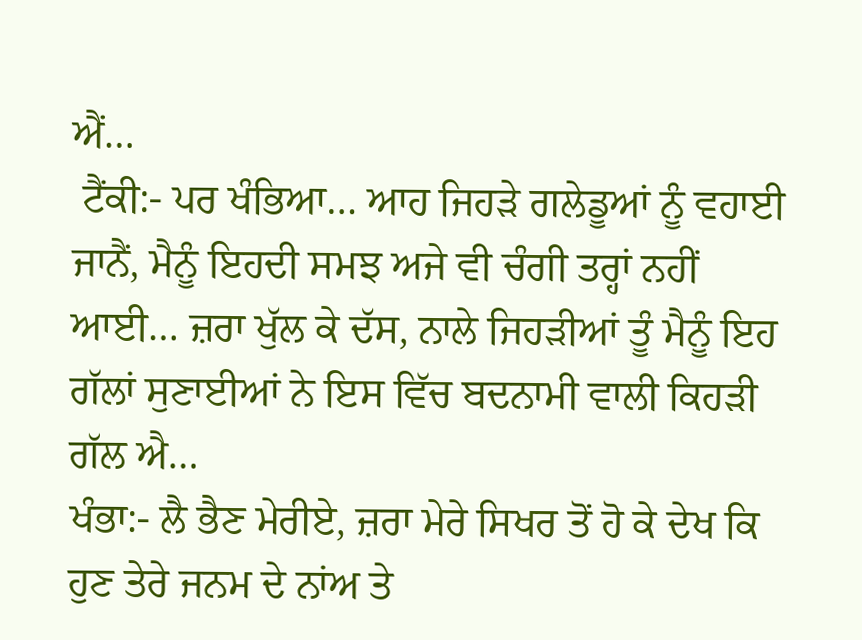ਐਂ…
 ਟੈਂਕੀ:- ਪਰ ਖੰਭਿਆ… ਆਹ ਜਿਹੜੇ ਗਲੇਡੂਆਂ ਨੂੰ ਵਹਾਈ ਜਾਨੈਂ, ਮੈਨੂੰ ਇਹਦੀ ਸਮਝ ਅਜੇ ਵੀ ਚੰਗੀ ਤਰ੍ਹਾਂ ਨਹੀਂ ਆਈ… ਜ਼ਰਾ ਖੁੱਲ ਕੇ ਦੱਸ, ਨਾਲੇ ਜਿਹੜੀਆਂ ਤੂੰ ਮੈਨੂੰ ਇਹ ਗੱਲਾਂ ਸੁਣਾਈਆਂ ਨੇ ਇਸ ਵਿੱਚ ਬਦਨਾਮੀ ਵਾਲੀ ਕਿਹੜੀ ਗੱਲ ਐ…
ਖੰਭਾ:- ਲੈ ਭੈਣ ਮੇਰੀਏ, ਜ਼ਰਾ ਮੇਰੇ ਸਿਖਰ ਤੋਂ ਹੋ ਕੇ ਦੇਖ ਕਿ ਹੁਣ ਤੇਰੇ ਜਨਮ ਦੇ ਨਾਂਅ ਤੇ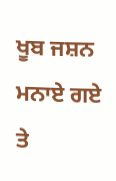ਖੂਬ ਜਸ਼ਨ ਮਨਾਏ ਗਏ ਤੇ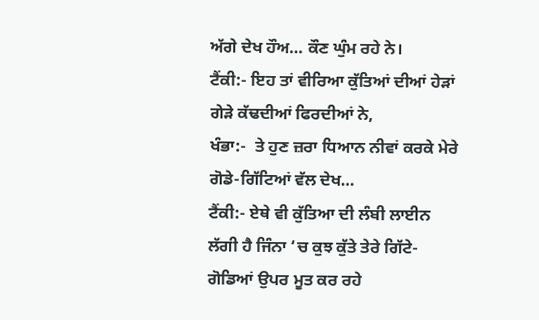ਅੱਗੇ ਦੇਖ ਹੌਅ… ਕੌਣ ਘੁੰਮ ਰਹੇ ਨੇ।
ਟੈਂਕੀ:- ਇਹ ਤਾਂ ਵੀਰਿਆ ਕੁੱਤਿਆਂ ਦੀਆਂ ਹੇੜਾਂ ਗੇੜੇ ਕੱਢਦੀਆਂ ਫਿਰਦੀਆਂ ਨੇ,
ਖੰਭਾ:-  ਤੇ ਹੁਣ ਜ਼ਰਾ ਧਿਆਨ ਨੀਵਾਂ ਕਰਕੇ ਮੇਰੇ ਗੋਡੇ-ਗਿੱਟਿਆਂ ਵੱਲ ਦੇਖ…
ਟੈਂਕੀ:- ਏਥੇ ਵੀ ਕੁੱਤਿਆ ਦੀ ਲੰਬੀ ਲਾਈਨ ਲੱਗੀ ਹੈ ਜਿੰਨਾ ‘ਚ ਕੁਝ ਕੁੱਤੇ ਤੇਰੇ ਗਿੱਟੇ-ਗੋਡਿਆਂ ਉਪਰ ਮੂਤ ਕਰ ਰਹੇ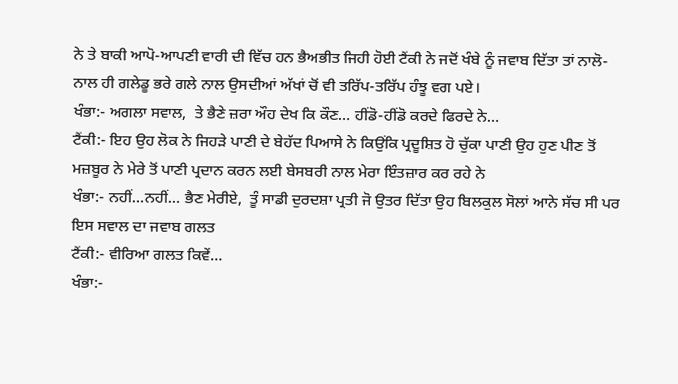ਨੇ ਤੇ ਬਾਕੀ ਆਪੋ-ਆਪਣੀ ਵਾਰੀ ਦੀ ਵਿੱਚ ਹਨ ਭੈਅਭੀਤ ਜਿਹੀ ਹੋਈ ਟੈਂਕੀ ਨੇ ਜਦੋਂ ਖੰਬੇ ਨੂੰ ਜਵਾਬ ਦਿੱਤਾ ਤਾਂ ਨਾਲੋ-ਨਾਲ ਹੀ ਗਲੇਡੂ ਭਰੇ ਗਲੇ ਨਾਲ ਉਸਦੀਆਂ ਅੱਖਾਂ ਚੋਂ ਵੀ ਤਰਿੱਪ-ਤਰਿੱਪ ਹੰਝੂ ਵਗ ਪਏ।
ਖੰਭਾ:- ਅਗਲਾ ਸਵਾਲ,  ਤੇ ਭੈਣੇ ਜ਼ਰਾ ਔਹ ਦੇਖ ਕਿ ਕੌਣ… ਹੀਂਡੋ-ਹੀਂਡੋ ਕਰਦੇ ਫਿਰਦੇ ਨੇ…
ਟੈਂਕੀ:- ਇਹ ਉਹ ਲੋਕ ਨੇ ਜਿਹੜੇ ਪਾਣੀ ਦੇ ਬੇਹੱਦ ਪਿਆਸੇ ਨੇ ਕਿਉਂਕਿ ਪ੍ਰਦੂਸ਼ਿਤ ਹੋ ਚੁੱਕਾ ਪਾਣੀ ਉਹ ਹੁਣ ਪੀਣ ਤੋਂ ਮਜ਼ਬੂਰ ਨੇ ਮੇਰੇ ਤੋਂ ਪਾਣੀ ਪ੍ਰਦਾਨ ਕਰਨ ਲਈ ਬੇਸਬਰੀ ਨਾਲ ਮੇਰਾ ਇੰਤਜ਼ਾਰ ਕਰ ਰਹੇ ਨੇ
ਖੰਭਾ:- ਨਹੀਂ…ਨਹੀਂ… ਭੈਣ ਮੇਰੀਏ,  ਤੂੰ ਸਾਡੀ ਦੁਰਦਸ਼ਾ ਪ੍ਰਤੀ ਜੋ ਉਤਰ ਦਿੱਤਾ ਉਹ ਬਿਲਕੁਲ ਸੋਲਾਂ ਆਨੇ ਸੱਚ ਸੀ ਪਰ ਇਸ ਸਵਾਲ ਦਾ ਜਵਾਬ ਗਲਤ
ਟੈਂਕੀ:- ਵੀਰਿਆ ਗਲਤ ਕਿਵੇਂ…
ਖੰਭਾ:-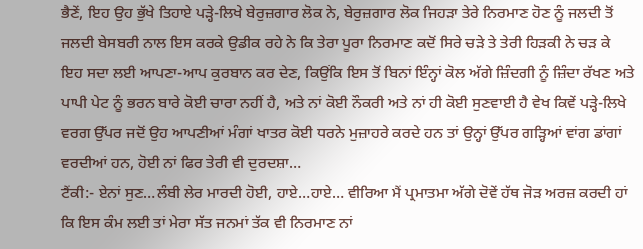ਭੈਣੇਂ, ਇਹ ਉਹ ਭੁੱਖੇ ਤਿਹਾਏ ਪੜ੍ਹੇ-ਲਿਖੇ ਬੇਰੁਜ਼ਗਾਰ ਲੋਕ ਨੇ, ਬੇਰੁਜ਼ਗਾਰ ਲੋਕ ਜਿਹੜਾ ਤੇਰੇ ਨਿਰਮਾਣ ਹੋਣ ਨੂੰ ਜਲਦੀ ਤੋਂ ਜਲਦੀ ਬੇਸਬਰੀ ਨਾਲ ਇਸ ਕਰਕੇ ਉਡੀਕ ਰਹੇ ਨੇ ਕਿ ਤੇਰਾ ਪੂਰਾ ਨਿਰਮਾਣ ਕਦੋਂ ਸਿਰੇ ਚੜੇ ਤੇ ਤੇਰੀ ਹਿੜਕੀ ਨੇ ਚੜ ਕੇ ਇਹ ਸਦਾ ਲਈ ਆਪਣਾ-ਆਪ ਕੁਰਬਾਨ ਕਰ ਦੇਣ, ਕਿਉਂਕਿ ਇਸ ਤੋਂ ਬਿਨਾਂ ਇੰਨ੍ਹਾਂ ਕੋਲ ਅੱਗੇ ਜ਼ਿੰਦਗੀ ਨੂੰ ਜ਼ਿੰਦਾ ਰੱਖਣ ਅਤੇ ਪਾਪੀ ਪੇਟ ਨੂੰ ਭਰਨ ਬਾਰੇ ਕੋਈ ਚਾਰਾ ਨਹੀਂ ਹੈ, ਅਤੇ ਨਾਂ ਕੋਈ ਨੌਕਰੀ ਅਤੇ ਨਾਂ ਹੀ ਕੋਈ ਸੁਣਵਾਈ ਹੈ ਵੇਖ ਕਿਵੇਂ ਪੜ੍ਹੇ-ਲਿਖੇ ਵਰਗ ਉੱਪਰ ਜਦੋਂ ਉਹ ਆਪਣੀਆਂ ਮੰਗਾਂ ਖਾਤਰ ਕੋਈ ਧਰਨੇ ਮੁਜ਼ਾਹਰੇ ਕਰਦੇ ਹਨ ਤਾਂ ਉਨ੍ਹਾਂ ਉੱਪਰ ਗੜ੍ਹਿਆਂ ਵਾਂਗ ਡਾਂਗਾਂ ਵਰਦੀਆਂ ਹਨ, ਹੋਈ ਨਾਂ ਫਿਰ ਤੇਰੀ ਵੀ ਦੁਰਦਸ਼ਾ…
ਟੈਂਕੀ:- ਏਨਾਂ ਸੁਣ…ਲੰਬੀ ਲੇਰ ਮਾਰਦੀ ਹੋਈ, ਹਾਏ…ਹਾਏ… ਵੀਰਿਆ ਮੈਂ ਪ੍ਰਮਾਤਮਾ ਅੱਗੇ ਦੋਵੇਂ ਹੱਥ ਜੋੜ ਅਰਜ਼ ਕਰਦੀ ਹਾਂ ਕਿ ਇਸ ਕੰਮ ਲਈ ਤਾਂ ਮੇਰਾ ਸੱਤ ਜਨਮਾਂ ਤੱਕ ਵੀ ਨਿਰਮਾਣ ਨਾਂ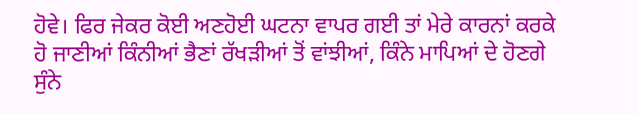ਹੋਵੇ। ਫਿਰ ਜੇਕਰ ਕੋਈ ਅਣਹੋਈ ਘਟਨਾ ਵਾਪਰ ਗਈ ਤਾਂ ਮੇਰੇ ਕਾਰਨਾਂ ਕਰਕੇ ਹੋ ਜਾਣੀਆਂ ਕਿੰਨੀਆਂ ਭੈਣਾਂ ਰੱਖੜੀਆਂ ਤੋਂ ਵਾਂਝੀਆਂ, ਕਿੰਨੇ ਮਾਪਿਆਂ ਦੇ ਹੋਣਗੇ ਸੁੰਨੇ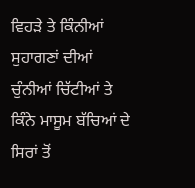ਵਿਹੜੇ ਤੇ ਕਿੰਨੀਆਂ ਸੁਹਾਗਣਾਂ ਦੀਆਂ ਚੁੰਨੀਆਂ ਚਿੱਟੀਆਂ ਤੇ ਕਿੰਨੇ ਮਾਸੂਮ ਬੱਚਿਆਂ ਦੇ ਸਿਰਾਂ ਤੋਂ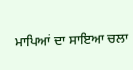ਮਾਪਿਆਂ ਦਾ ਸਾਇਆ ਚਲਾ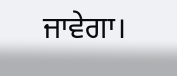ਜਾਵੇਗਾ।